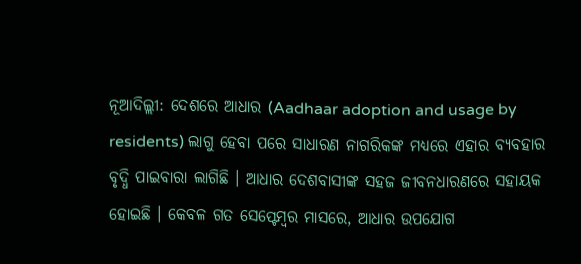ନୂଆଦିଲ୍ଲୀ: ଦେଶରେ ଆଧାର (Aadhaar adoption and usage by residents) ଲାଗୁ ହେବା ପରେ ସାଧାରଣ ନାଗରିକଙ୍କ ମଧ୍ୟରେ ଏହାର ବ୍ୟବହାର ବୃଦ୍ଧି ପାଇବାରା ଲାଗିଛି । ଆଧାର ଦେଶବାସୀଙ୍କ ସହଜ ଜୀବନଧାରଣରେ ସହାୟକ ହୋଇଛି । କେବଳ ଗତ ସେପ୍ଟେମ୍ବର ମାସରେ, ଆଧାର ଉପଯୋଗ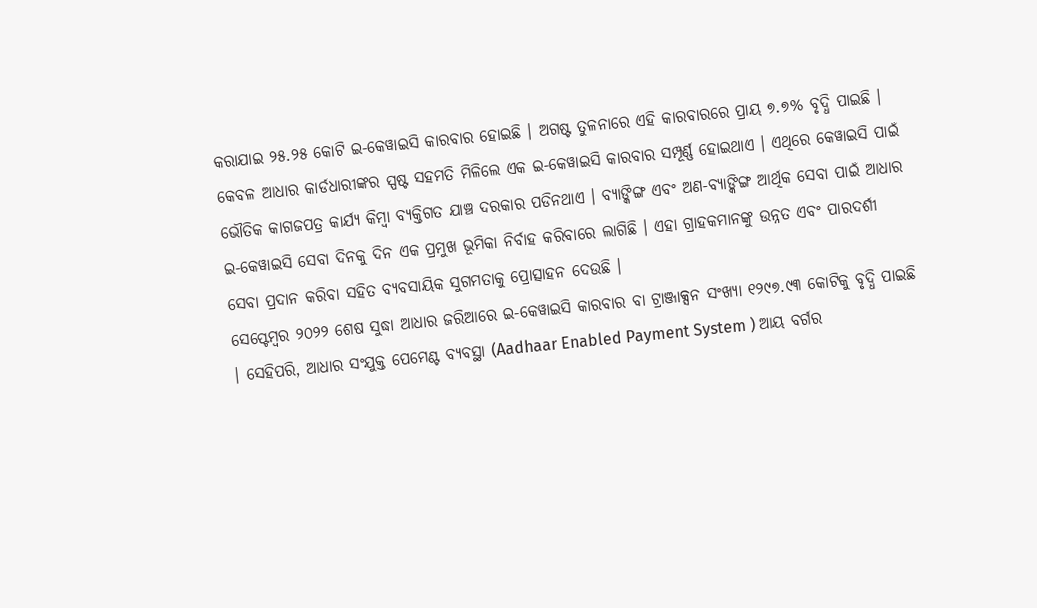କରାଯାଇ ୨୫.୨୫ କୋଟି ଇ-କେୱାଇସି କାରବାର ହୋଇଛି । ଅଗଷ୍ଟ ତୁଳନାରେ ଏହି କାରବାରରେ ପ୍ରାୟ ୭.୭% ବୃଦ୍ଧି ପାଇଛି ।
କେବଳ ଆଧାର କାର୍ଡଧାରୀଙ୍କର ସ୍ପଷ୍ଟ ସହମତି ମିଳିଲେ ଏକ ଇ-କେୱାଇସି କାରବାର ସମ୍ପୂର୍ଣ୍ଣ ହୋଇଥାଏ । ଏଥିରେ କେୱାଇସି ପାଇଁ ଭୌତିକ କାଗଜପତ୍ର କାର୍ଯ୍ୟ କିମ୍ବା ବ୍ୟକ୍ତିଗତ ଯାଞ୍ଚ ଦରକାର ପଡିନଥାଏ । ବ୍ୟାଙ୍କିଙ୍ଗ ଏବଂ ଅଣ-ବ୍ୟାଙ୍କିଙ୍ଗ ଆର୍ଥିକ ସେବା ପାଇଁ ଆଧାର ଇ-କେୱାଇସି ସେବା ଦିନକୁ ଦିନ ଏକ ପ୍ରମୁଖ ଭୂମିକା ନିର୍ବାହ କରିବାରେ ଲାଗିଛି । ଏହା ଗ୍ରାହକମାନଙ୍କୁ ଉନ୍ନତ ଏବଂ ପାରଦର୍ଶୀ ସେବା ପ୍ରଦାନ କରିବା ସହିତ ବ୍ୟବସାୟିକ ସୁଗମତାକୁ ପ୍ରୋତ୍ସାହନ ଦେଉଛି ।
ସେପ୍ଟେମ୍ବର ୨୦୨୨ ଶେଷ ସୁଦ୍ଧା ଆଧାର ଜରିଆରେ ଇ-କେୱାଇସି କାରବାର ବା ଟ୍ରାଞ୍ଜାକ୍ସନ ସଂଖ୍ୟା ୧୨୯୭.୯୩ କୋଟିକୁ ବୃଦ୍ଧି ପାଇଛି । ସେହିପରି, ଆଧାର ସଂଯୁକ୍ତ ପେମେଣ୍ଟ ବ୍ୟବସ୍ଥା (Aadhaar Enabled Payment System ) ଆୟ ବର୍ଗର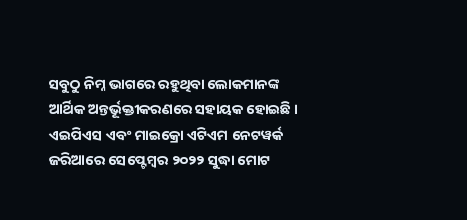ସବୁଠୁ ନିମ୍ନ ଭାଗରେ ରହୁଥିବା ଲୋକମାନଙ୍କ ଆର୍ଥିକ ଅନ୍ତର୍ଭୂକ୍ତୀକରଣରେ ସହାୟକ ହୋଇଛି ।
ଏଇପିଏସ ଏବଂ ମାଇକ୍ରୋ ଏଟିଏମ ନେଟୱର୍କ ଜରିଆରେ ସେପ୍ଟେମ୍ବର ୨୦୨୨ ସୁଦ୍ଧା ମୋଟ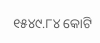୧୫୪୯.୮୪ କୋଟି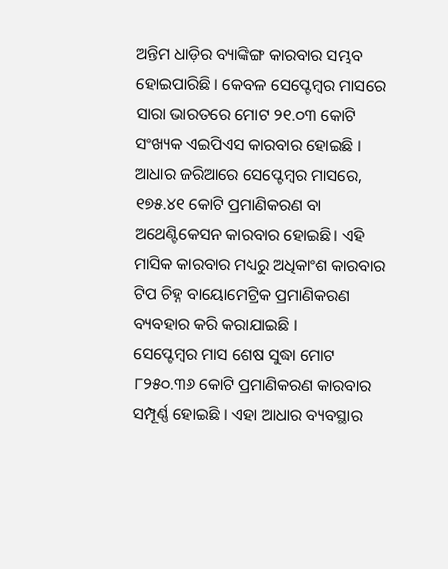ଅନ୍ତିମ ଧାଡ଼ିର ବ୍ୟାଙ୍କିଙ୍ଗ କାରବାର ସମ୍ଭବ ହୋଇପାରିଛି । କେବଳ ସେପ୍ଟେମ୍ବର ମାସରେ ସାରା ଭାରତରେ ମୋଟ ୨୧.୦୩ କୋଟି ସଂଖ୍ୟକ ଏଇପିଏସ କାରବାର ହୋଇଛି । ଆଧାର ଜରିଆରେ ସେପ୍ଟେମ୍ବର ମାସରେ, ୧୭୫.୪୧ କୋଟି ପ୍ରମାଣିକରଣ ବା ଅଥେଣ୍ଟିକେସନ କାରବାର ହୋଇଛି। ଏହି ମାସିକ କାରବାର ମଧ୍ୟରୁ ଅଧିକାଂଶ କାରବାର ଟିପ ଚିହ୍ନ ବାୟୋମେଟ୍ରିକ ପ୍ରମାଣିକରଣ ବ୍ୟବହାର କରି କରାଯାଇଛି ।
ସେପ୍ଟେମ୍ବର ମାସ ଶେଷ ସୁଦ୍ଧା ମୋଟ ୮୨୫୦.୩୬ କୋଟି ପ୍ରମାଣିକରଣ କାରବାର ସମ୍ପୂର୍ଣ୍ଣ ହୋଇଛି । ଏହା ଆଧାର ବ୍ୟବସ୍ଥାର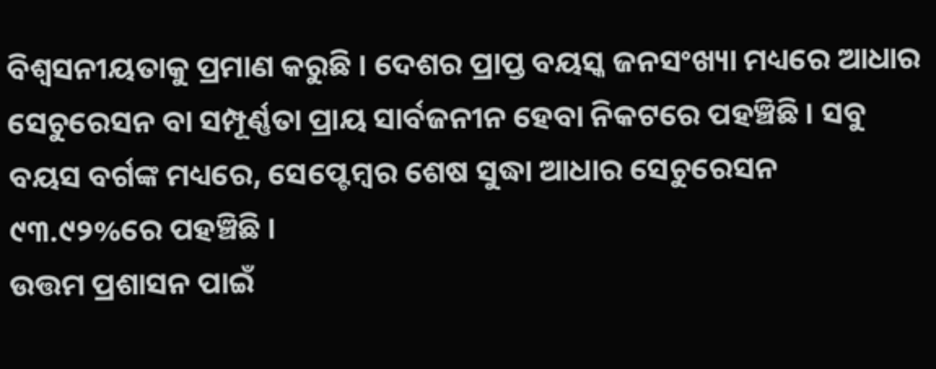ବିଶ୍ବସନୀୟତାକୁ ପ୍ରମାଣ କରୁଛି । ଦେଶର ପ୍ରାପ୍ତ ବୟସ୍କ ଜନସଂଖ୍ୟା ମଧ୍ୟରେ ଆଧାର ସେଚୁରେସନ ବା ସମ୍ପୂର୍ଣ୍ଣତା ପ୍ରାୟ ସାର୍ବଜନୀନ ହେବା ନିକଟରେ ପହଞ୍ଚିଛି । ସବୁ ବୟସ ବର୍ଗଙ୍କ ମଧ୍ୟରେ, ସେପ୍ଟେମ୍ବର ଶେଷ ସୁଦ୍ଧା ଆଧାର ସେଚୁରେସନ ୯୩.୯୨%ରେ ପହଞ୍ଚିଛି ।
ଉତ୍ତମ ପ୍ରଶାସନ ପାଇଁ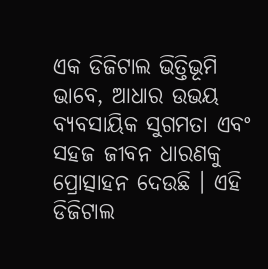ଏକ ଡିଜିଟାଲ ଭିତ୍ତିଭୂମି ଭାବେ, ଆଧାର ଉଭୟ ବ୍ୟବସାୟିକ ସୁଗମତା ଏବଂ ସହଜ ଜୀବନ ଧାରଣକୁ ପ୍ରୋତ୍ସାହନ ଦେଉଛି । ଏହି ଡିଜିଟାଲ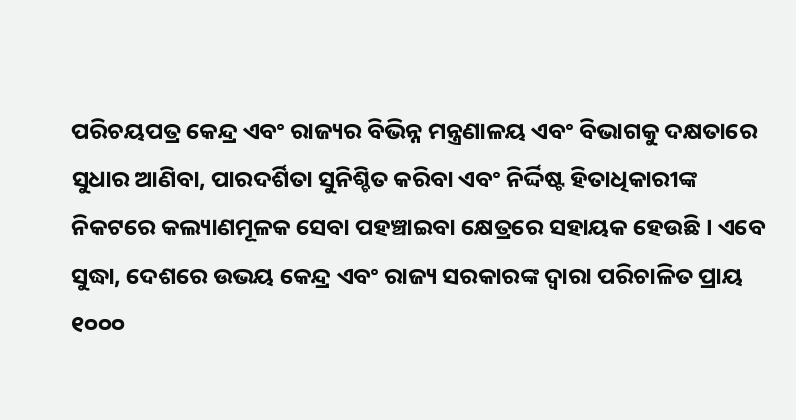ପରିଚୟପତ୍ର କେନ୍ଦ୍ର ଏବଂ ରାଜ୍ୟର ବିଭିନ୍ନ ମନ୍ତ୍ରଣାଳୟ ଏବଂ ବିଭାଗକୁ ଦକ୍ଷତାରେ ସୁଧାର ଆଣିବା, ପାରଦର୍ଶିତା ସୁନିଶ୍ଚିତ କରିବା ଏବଂ ନିର୍ଦ୍ଦିଷ୍ଟ ହିତାଧିକାରୀଙ୍କ ନିକଟରେ କଲ୍ୟାଣମୂଳକ ସେବା ପହଞ୍ଚାଇବା କ୍ଷେତ୍ରରେ ସହାୟକ ହେଉଛି । ଏବେ ସୁଦ୍ଧା, ଦେଶରେ ଉଭୟ କେନ୍ଦ୍ର ଏବଂ ରାଜ୍ୟ ସରକାରଙ୍କ ଦ୍ବାରା ପରିଚାଳିତ ପ୍ରାୟ ୧୦୦୦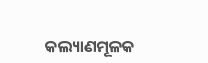କଲ୍ୟାଣମୂଳକ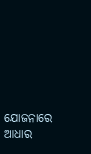ଯୋଜନାରେ ଆଧାର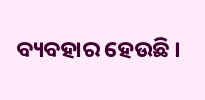ବ୍ୟବହାର ହେଉଛି ।